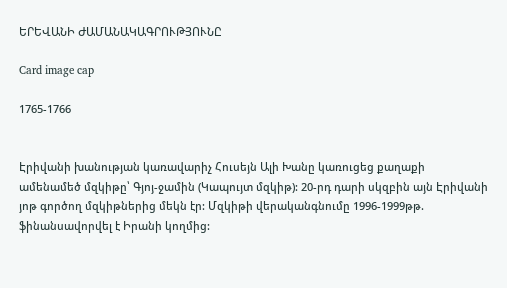ԵՐԵՎԱՆԻ ԺԱՄԱՆԱԿԱԳՐՈՒԹՅՈՒՆԸ

Card image cap

1765-1766


Էրիվանի խանության կառավարիչ Հուսեյն Ալի Խանը կառուցեց քաղաքի ամենամեծ մզկիթը՝ Գյոյ-ջամին (Կապույտ մզկիթ): 20-րդ դարի սկզբին այն Էրիվանի յոթ գործող մզկիթներից մեկն էր: Մզկիթի վերականգնումը 1996-1999թթ. ֆինանսավորվել է Իրանի կողմից: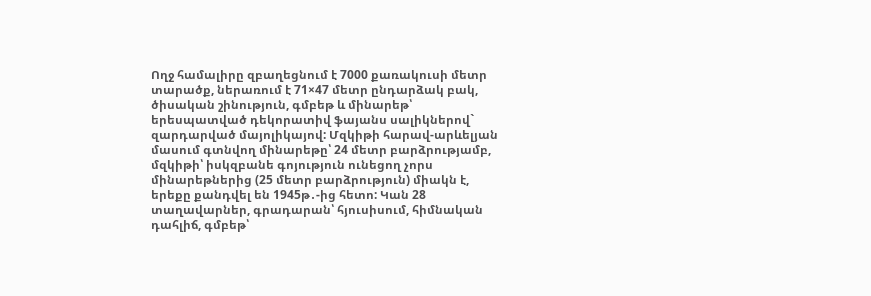Ողջ համալիրը զբաղեցնում է 7000 քառակուսի մետր տարածք, ներառում է 71×47 մետր ընդարձակ բակ, ծիսական շինություն, գմբեթ և մինարեթ՝ երեսպատված դեկորատիվ ֆայանս սալիկներով` զարդարված մայոլիկայով: Մզկիթի հարավ-արևելյան մասում գտնվող մինարեթը՝ 24 մետր բարձրությամբ, մզկիթի՝ իսկզբանե գոյություն ունեցող չորս մինարեթներից (25 մետր բարձրություն) միակն է, երեքը քանդվել են 1945թ․-ից հետո: Կան 28 տաղավարներ, գրադարան՝ հյուսիսում, հիմնական դահլիճ, գմբեթ՝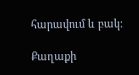հարավում և բակ:

Քաղաքի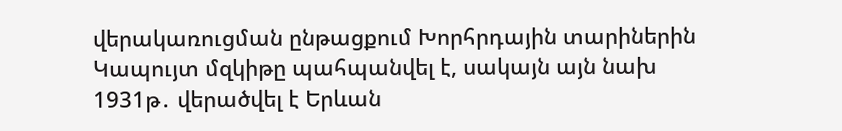վերակառուցման ընթացքում Խորհրդային տարիներին Կապույտ մզկիթը պահպանվել է, սակայն այն նախ 1931թ․ վերածվել է Երևան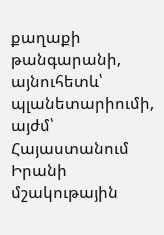քաղաքի թանգարանի, այնուհետև՝ պլանետարիումի, այժմ՝ Հայաստանում Իրանի մշակութային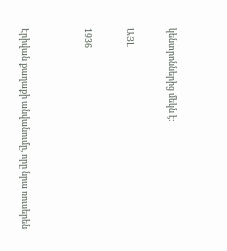կենտրոններից մեկն է:

ԱՅԼ

1936


Էրիվան քաղաքի անվանումը, որը նրա ռուսերեն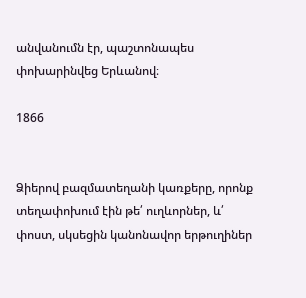անվանումն էր, պաշտոնապես փոխարինվեց Երևանով։

1866


Ձիերով բազմատեղանի կառքերը, որոնք տեղափոխում էին թե՛ ուղևորներ, և՛ փոստ, սկսեցին կանոնավոր երթուղիներ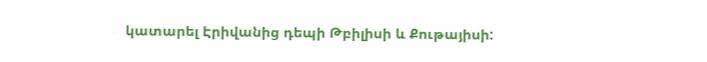կատարել Էրիվանից դեպի Թբիլիսի և Քութայիսի: